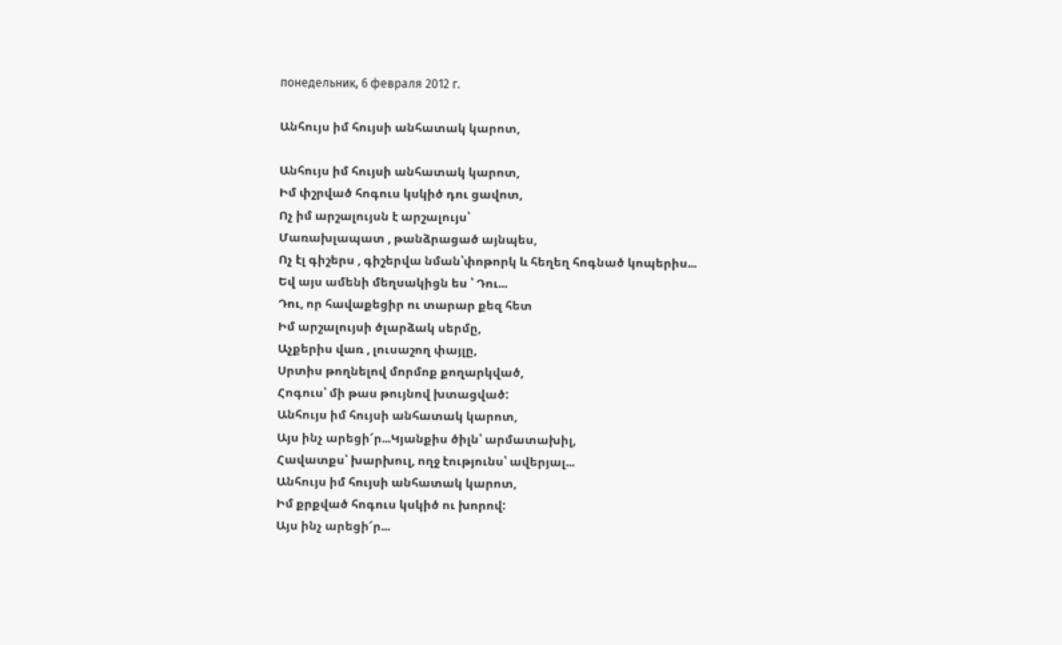понедельник, 6 февраля 2012 г.

Անհույս իմ հույսի անհատակ կարոտ,

Անհույս իմ հույսի անհատակ կարոտ,
Իմ փշրված հոգուս կսկիծ դու ցավոտ,
Ոչ իմ արշալույսն է արշալույս՝
Մառախլապատ , թանձրացած այնպես,
Ոչ էլ գիշերս , գիշերվա նման՝փոթորկ և հեղեղ հոգնած կոպերիս...
Եվ այս ամենի մեղսակիցն ես ՝ Դու...
Դու, որ հավաքեցիր ու տարար քեզ հետ
Իմ արշալույսի ծլարձակ սերմը,
Աչքերիս վառ , լուսաշող փայլը,
Սրտիս թողնելով մորմոք քողարկված,
Հոգուս՝ մի թաս թույնով խտացված:
Անհույս իմ հույսի անհատակ կարոտ,
Այս ինչ արեցի՜ր...Կյանքիս ծիլն՝ արմատախիլ,
Հավատքս՝ խարխուլ, ողջ էությունս՝ ավերյալ...
Անհույս իմ հույսի անհատակ կարոտ,
Իմ քրքված հոգուս կսկիծ ու խորով:
Այս ինչ արեցի՜ր...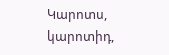Կարոտս, կարոտիդ,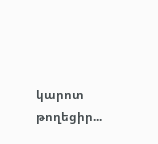կարոտ թողեցիր...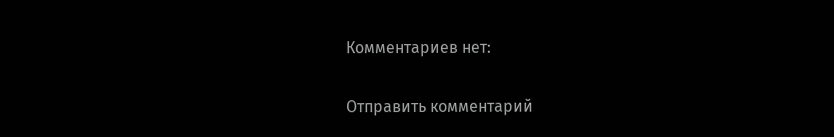Комментариев нет:

Отправить комментарий